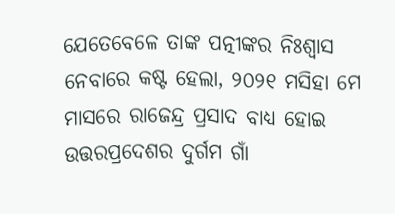ଯେତେବେଳେ ତାଙ୍କ ପତ୍ନୀଙ୍କର ନିଃଶ୍ୱାସ ନେବାରେ କଷ୍ଟ ହେଲା, ୨୦୨୧ ମସିହା ମେ ମାସରେ ରାଜେନ୍ଦ୍ର ପ୍ରସାଦ ବାଧ୍ୟ ହୋଇ ଉତ୍ତରପ୍ରଦେଶର ଦୁର୍ଗମ ଗାଁ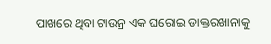ପାଖରେ ଥିବା ଟାଉନ୍ର ଏକ ଘରୋଇ ଡାକ୍ତରଖାନାକୁ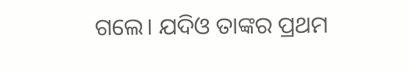ଗଲେ। ଯଦିଓ ତାଙ୍କର ପ୍ରଥମ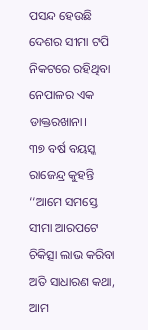ପସନ୍ଦ ହେଉଛି ଦେଶର ସୀମା ଟପି ନିକଟରେ ରହିଥିବା ନେପାଳର ଏକ ଡାକ୍ତରଖାନା।
୩୭ ବର୍ଷ ବୟସ୍କ ରାଜେନ୍ଦ୍ର କୁହନ୍ତି ‘‘ଆମେ ସମସ୍ତେ ସୀମା ଆରପଟେ ଚିକିତ୍ସା ଲାଭ କରିବା ଅତି ସାଧାରଣ କଥା, ଆମ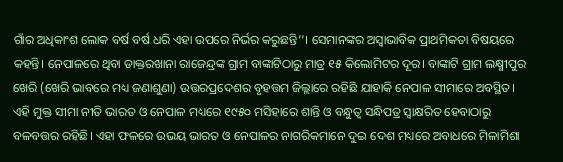ଗାଁର ଅଧିକାଂଶ ଲୋକ ବର୍ଷ ବର୍ଷ ଧରି ଏହା ଉପରେ ନିର୍ଭର କରୁଛନ୍ତି’’। ସେମାନଙ୍କର ଅସ୍ୱାଭାବିକ ପ୍ରାଥମିକତା ବିଷୟରେ କହନ୍ତି। ନେପାଳରେ ଥିବା ଡାକ୍ତରଖାନା ରାଜେନ୍ଦ୍ରଙ୍କ ଗ୍ରାମ ବାଙ୍କାଟିଠାରୁ ମାତ୍ର ୧୫ କିଲୋମିଟର ଦୂର। ବାଙ୍କାଟି ଗ୍ରାମ ଲକ୍ଷ୍ମୀପୁର ଖେରି (ଖେରି ଭାବରେ ମଧ୍ୟ ଜଣାଶୁଣା) ଉତ୍ତରପ୍ରଦେଶର ବୃହତ୍ତମ ଜିଲ୍ଲାରେ ରହିଛି ଯାହାକି ନେପାଳ ସୀମାରେ ଅବସ୍ଥିତ।
ଏହି ମୁକ୍ତ ସୀମା ନୀତି ଭାରତ ଓ ନେପାଳ ମଧ୍ୟରେ ୧୯୫୦ ମସିହାରେ ଶାନ୍ତି ଓ ବନ୍ଧୁତ୍ୱ ସନ୍ଧିପତ୍ର ସ୍ୱାକ୍ଷରିତ ହେବାଠାରୁ ବଳବତ୍ତର ରହିଛି। ଏହା ଫଳରେ ଉଭୟ ଭାରତ ଓ ନେପାଳର ନାଗରିକମାନେ ଦୁଇ ଦେଶ ମଧ୍ୟରେ ଅବାଧରେ ମିଳାମିଶା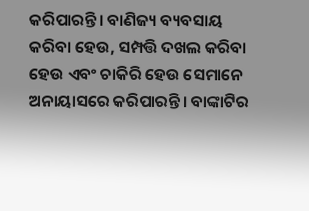କରିପାରନ୍ତି। ବାଣିଜ୍ୟ ବ୍ୟବସାୟ କରିବା ହେଉ, ସମ୍ପତ୍ତି ଦଖଲ କରିବା ହେଉ ଏବଂ ଚାକିରି ହେଉ ସେମାନେ ଅନାୟାସରେ କରିପାରନ୍ତି। ବାଙ୍କାଟିର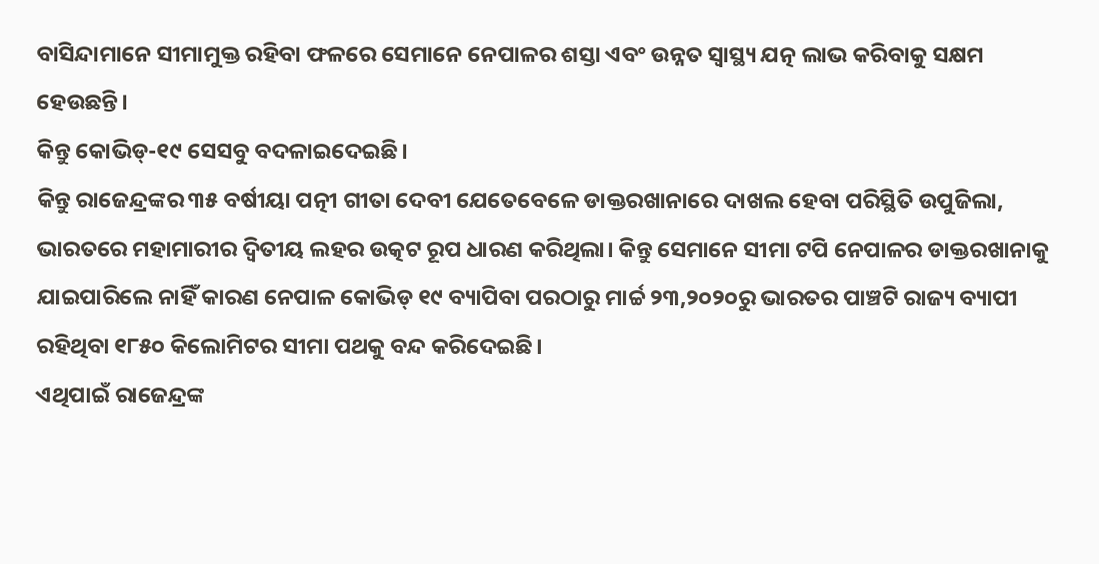ବାସିନ୍ଦାମାନେ ସୀମାମୁକ୍ତ ରହିବା ଫଳରେ ସେମାନେ ନେପାଳର ଶସ୍ତା ଏବଂ ଉନ୍ନତ ସ୍ୱାସ୍ଥ୍ୟ ଯତ୍ନ ଲାଭ କରିବାକୁ ସକ୍ଷମ ହେଉଛନ୍ତି।
କିନ୍ତୁ କୋଭିଡ୍-୧୯ ସେସବୁ ବଦଳାଇଦେଇଛି।
କିନ୍ତୁ ରାଜେନ୍ଦ୍ରଙ୍କର ୩୫ ବର୍ଷୀୟା ପତ୍ନୀ ଗୀତା ଦେବୀ ଯେତେବେଳେ ଡାକ୍ତରଖାନାରେ ଦାଖଲ ହେବା ପରିସ୍ଥିତି ଉପୁଜିଲା, ଭାରତରେ ମହାମାରୀର ଦ୍ୱିତୀୟ ଲହର ଉତ୍କଟ ରୂପ ଧାରଣ କରିଥିଲା। କିନ୍ତୁ ସେମାନେ ସୀମା ଟପି ନେପାଳର ଡାକ୍ତରଖାନାକୁ ଯାଇପାରିଲେ ନାହିଁ କାରଣ ନେପାଳ କୋଭିଡ୍ ୧୯ ବ୍ୟାପିବା ପରଠାରୁ ମାର୍ଚ୍ଚ ୨୩,୨୦୨୦ରୁ ଭାରତର ପାଞ୍ଚଟି ରାଜ୍ୟ ବ୍ୟାପୀ ରହିଥିବା ୧୮୫୦ କିଲୋମିଟର ସୀମା ପଥକୁ ବନ୍ଦ କରିଦେଇଛି।
ଏଥିପାଇଁ ରାଜେନ୍ଦ୍ରଙ୍କ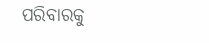ପରିବାରକୁ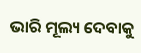ଭାରି ମୂଲ୍ୟ ଦେବାକୁ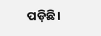ପଡ଼ିଛି।